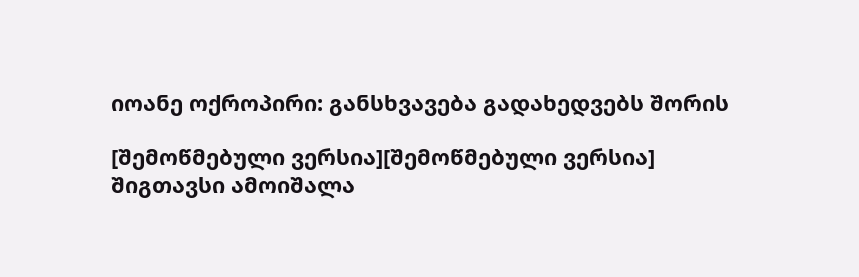იოანე ოქროპირი: განსხვავება გადახედვებს შორის

[შემოწმებული ვერსია][შემოწმებული ვერსია]
შიგთავსი ამოიშალა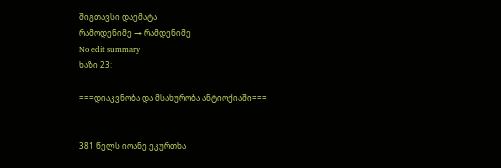შიგთავსი დაემატა
რამოდენიმე → რამდენიმე
No edit summary
ხაზი 23:

===დიაკვნობა და მსახურობა ანტიოქიაში===


381 წელს იოანე ეკურთხა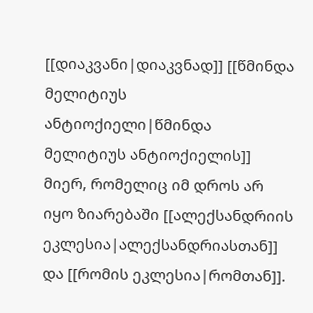[[დიაკვანი|დიაკვნად]] [[წმინდა მელიტიუს ანტიოქიელი|წმინდა მელიტიუს ანტიოქიელის]] მიერ, რომელიც იმ დროს არ იყო ზიარებაში [[ალექსანდრიის ეკლესია|ალექსანდრიასთან]] და [[რომის ეკლესია|რომთან]].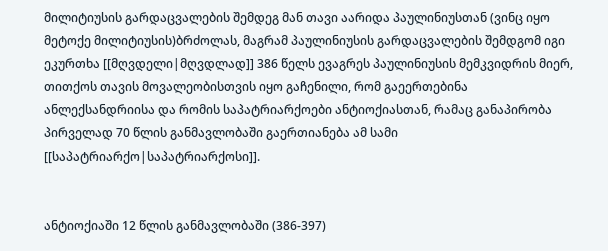მილიტიუსის გარდაცვალების შემდეგ მან თავი აარიდა პაულინიუსთან (ვინც იყო მეტოქე მილიტიუსის)ბრძოლას, მაგრამ პაულინიუსის გარდაცვალების შემდგომ იგი ეკურთხა [[მღვდელი|მღვდლად]] 386 წელს ევაგრეს პაულინიუსის მემკვიდრის მიერ, თითქოს თავის მოვალეობისთვის იყო გაჩენილი, რომ გაეერთებინა ანლექსანდრიისა და რომის საპატრიარქოები ანტიოქიასთან, რამაც განაპირობა პირველად 70 წლის განმავლობაში გაერთიანება ამ სამი [[საპატრიარქო|საპატრიარქოსი]].


ანტიოქიაში 12 წლის განმავლობაში (386-397)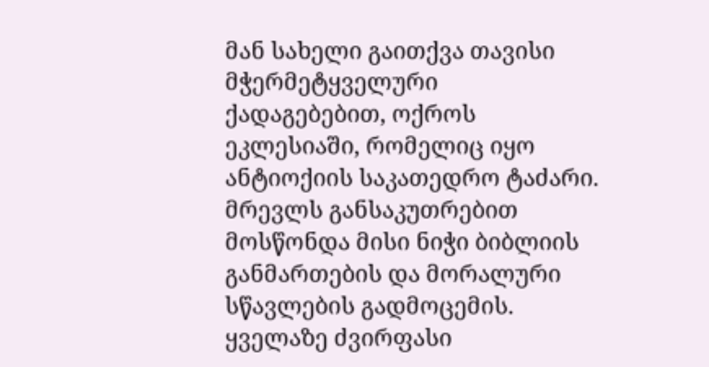მან სახელი გაითქვა თავისი მჭერმეტყველური ქადაგებებით, ოქროს ეკლესიაში, რომელიც იყო ანტიოქიის საკათედრო ტაძარი. მრევლს განსაკუთრებით მოსწონდა მისი ნიჭი ბიბლიის განმართების და მორალური სწავლების გადმოცემის. ყველაზე ძვირფასი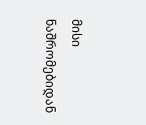მისი ნაშრომებიდან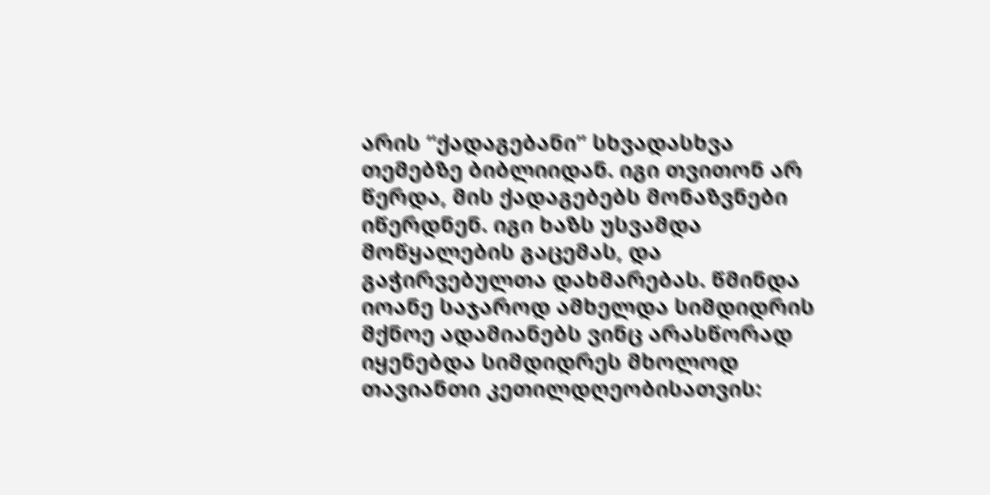არის “ქადაგებანი” სხვადასხვა თემებზე ბიბლიიდან. იგი თვითონ არ წერდა, მის ქადაგებებს მონაზვნები იწერდნენ. იგი ხაზს უსვამდა მოწყალების გაცემას, და გაჭირვებულთა დახმარებას. წმინდა იოანე საჯაროდ ამხელდა სიმდიდრის მქნოე ადამიანებს ვინც არასწორად იყენებდა სიმდიდრეს მხოლოდ თავიანთი კეთილდღეობისათვის: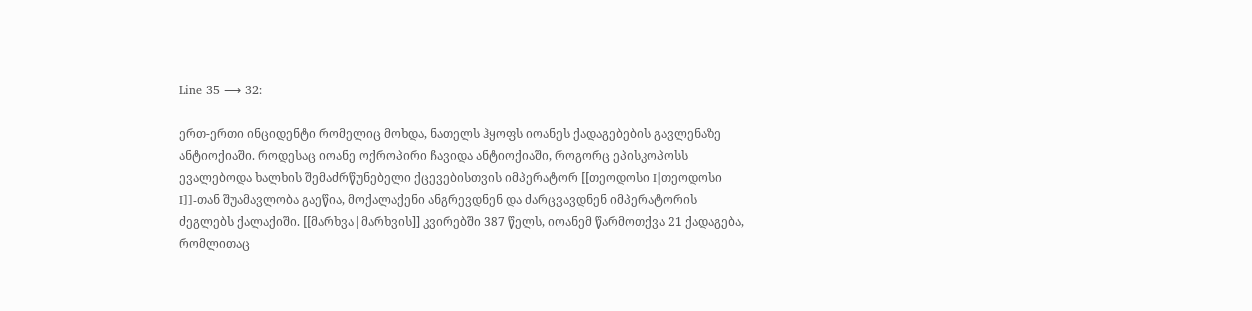Line 35 ⟶ 32:

ერთ-ერთი ინციდენტი რომელიც მოხდა, ნათელს ჰყოფს იოანეს ქადაგებების გავლენაზე ანტიოქიაში. როდესაც იოანე ოქროპირი ჩავიდა ანტიოქიაში, როგორც ეპისკოპოსს ევალებოდა ხალხის შემაძრწუნებელი ქცევებისთვის იმპერატორ [[თეოდოსი I|თეოდოსი I]]-თან შუამავლობა გაეწია, მოქალაქენი ანგრევდნენ და ძარცვავდნენ იმპერატორის ძეგლებს ქალაქიში. [[მარხვა|მარხვის]] კვირებში 387 წელს, იოანემ წარმოთქვა 21 ქადაგება, რომლითაც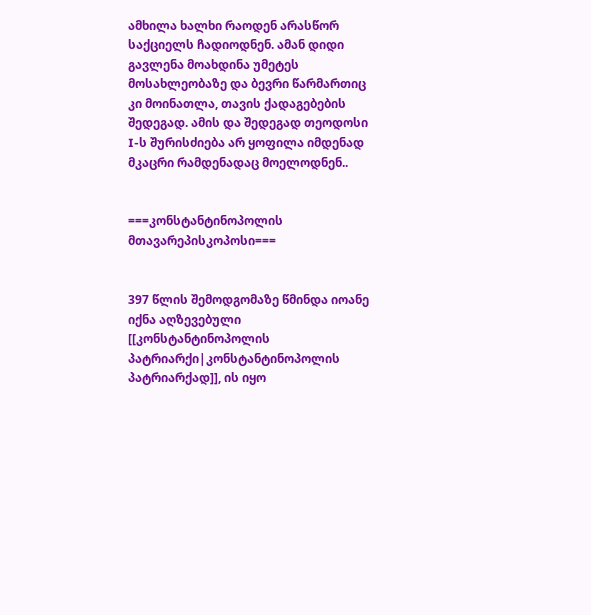ამხილა ხალხი რაოდენ არასწორ საქციელს ჩადიოდნენ. ამან დიდი გავლენა მოახდინა უმეტეს მოსახლეობაზე და ბევრი წარმართიც კი მოინათლა, თავის ქადაგებების შედეგად. ამის და შედეგად თეოდოსი I-ს შურისძიება არ ყოფილა იმდენად მკაცრი რამდენადაც მოელოდნენ..


===კონსტანტინოპოლის მთავარეპისკოპოსი===


397 წლის შემოდგომაზე წმინდა იოანე იქნა აღზევებული [[კონსტანტინოპოლის პატრიარქი|კონსტანტინოპოლის პატრიარქად]], ის იყო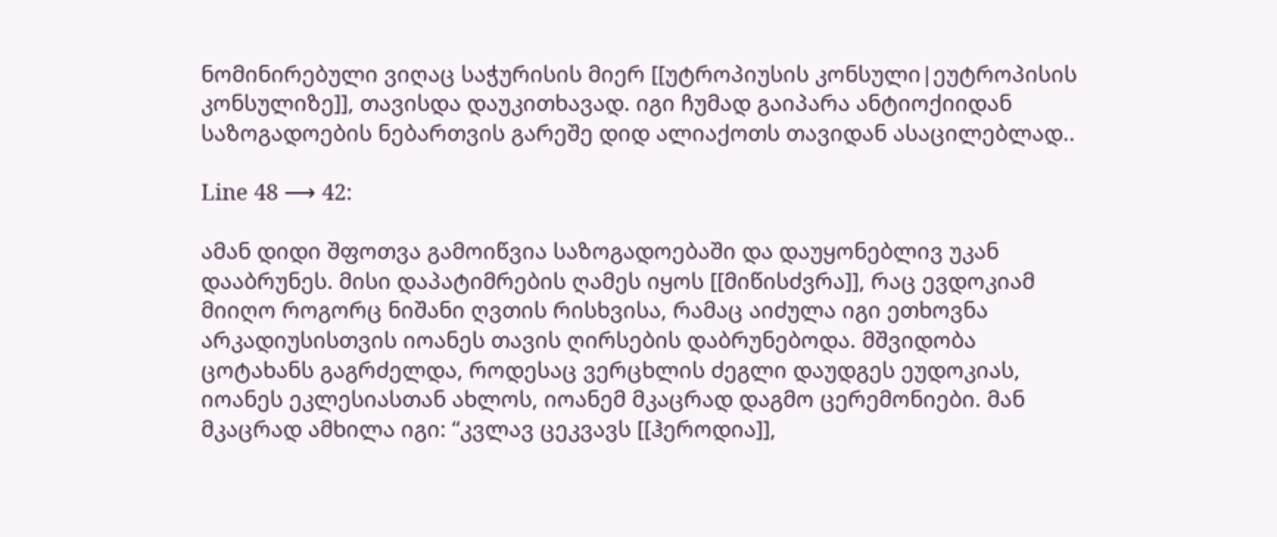ნომინირებული ვიღაც საჭურისის მიერ [[უტროპიუსის კონსული|ეუტროპისის კონსულიზე]], თავისდა დაუკითხავად. იგი ჩუმად გაიპარა ანტიოქიიდან საზოგადოების ნებართვის გარეშე დიდ ალიაქოთს თავიდან ასაცილებლად..

Line 48 ⟶ 42:

ამან დიდი შფოთვა გამოიწვია საზოგადოებაში და დაუყონებლივ უკან დააბრუნეს. მისი დაპატიმრების ღამეს იყოს [[მიწისძვრა]], რაც ევდოკიამ მიიღო როგორც ნიშანი ღვთის რისხვისა, რამაც აიძულა იგი ეთხოვნა არკადიუსისთვის იოანეს თავის ღირსების დაბრუნებოდა. მშვიდობა ცოტახანს გაგრძელდა, როდესაც ვერცხლის ძეგლი დაუდგეს ეუდოკიას, იოანეს ეკლესიასთან ახლოს, იოანემ მკაცრად დაგმო ცერემონიები. მან მკაცრად ამხილა იგი: “კვლავ ცეკვავს [[ჰეროდია]],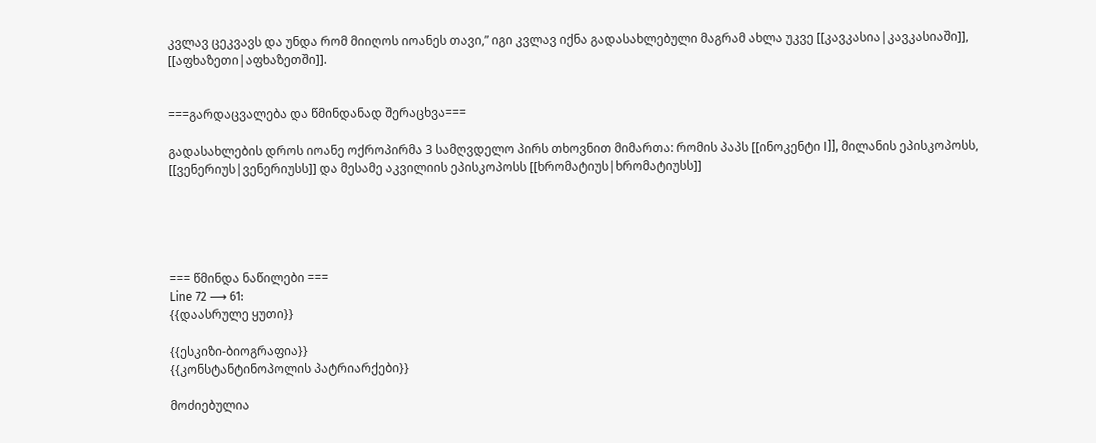კვლავ ცეკვავს და უნდა რომ მიიღოს იოანეს თავი,” იგი კვლავ იქნა გადასახლებული მაგრამ ახლა უკვე [[კავკასია|კავკასიაში]], [[აფხაზეთი|აფხაზეთში]].


===გარდაცვალება და წმინდანად შერაცხვა===

გადასახლების დროს იოანე ოქროპირმა 3 სამღვდელო პირს თხოვნით მიმართა: რომის პაპს [[ინოკენტი I]], მილანის ეპისკოპოსს, [[ვენერიუს|ვენერიუსს]] და მესამე აკვილიის ეპისკოპოსს [[ხრომატიუს|ხრომატიუსს]]





=== წმინდა ნაწილები ===
Line 72 ⟶ 61:
{{დაასრულე ყუთი}}

{{ესკიზი-ბიოგრაფია}}
{{კონსტანტინოპოლის პატრიარქები}}

მოძიებულია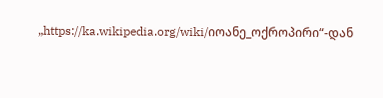„https://ka.wikipedia.org/wiki/იოანე_ოქროპირი“-დან